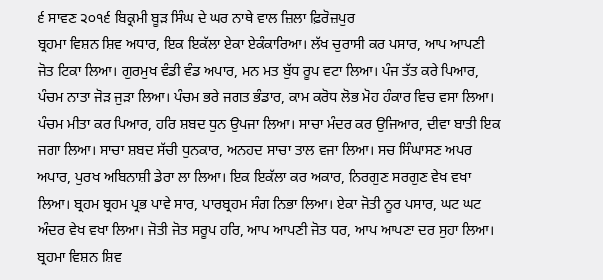੬ ਸਾਵਣ ੨੦੧੬ ਬਿਕ੍ਰਮੀ ਬੂੜ ਸਿੰਘ ਦੇ ਘਰ ਨਾਥੇ ਵਾਲ ਜ਼ਿਲਾ ਫ਼ਿਰੋਜ਼ਪੁਰ
ਬ੍ਰਹਮਾ ਵਿਸ਼ਨ ਸ਼ਿਵ ਅਧਾਰ, ਇਕ ਇਕੱਲਾ ਏਕਾ ਏਕੰਕਾਰਿਆ। ਲੱਖ ਚੁਰਾਸੀ ਕਰ ਪਸਾਰ, ਆਪ ਆਪਣੀ ਜੋਤ ਟਿਕਾ ਲਿਆ। ਗੁਰਮੁਖ ਵੰਡੀ ਵੰਡ ਅਪਾਰ, ਮਨ ਮਤ ਬੁੱਧ ਰੂਪ ਵਟਾ ਲਿਆ। ਪੰਜ ਤੱਤ ਕਰੇ ਪਿਆਰ, ਪੰਚਮ ਨਾਤਾ ਜੋੜ ਜੁੜਾ ਲਿਆ। ਪੰਚਮ ਭਰੇ ਜਗਤ ਭੰਡਾਰ, ਕਾਮ ਕਰੋਧ ਲੋਭ ਮੋਹ ਹੰਕਾਰ ਵਿਚ ਵਸਾ ਲਿਆ। ਪੰਚਮ ਮੀਤਾ ਕਰ ਪਿਆਰ, ਹਰਿ ਸ਼ਬਦ ਧੁਨ ਉਪਜਾ ਲਿਆ। ਸਾਚਾ ਮੰਦਰ ਕਰ ਉਜਿਆਰ, ਦੀਵਾ ਬਾਤੀ ਇਕ ਜਗਾ ਲਿਆ। ਸਾਚਾ ਸ਼ਬਦ ਸੱਚੀ ਧੁਨਕਾਰ, ਅਨਹਦ ਸਾਚਾ ਤਾਲ ਵਜਾ ਲਿਆ। ਸਚ ਸਿੰਘਾਸਣ ਅਪਰ ਅਪਾਰ, ਪੁਰਖ ਅਬਿਨਾਸ਼ੀ ਡੇਰਾ ਲਾ ਲਿਆ। ਇਕ ਇਕੱਲਾ ਕਰ ਅਕਾਰ, ਨਿਰਗੁਣ ਸਰਗੁਣ ਵੇਖ ਵਖਾ ਲਿਆ। ਬ੍ਰਹਮ ਬ੍ਰਹਮ ਪ੍ਰਭ ਪਾਵੇ ਸਾਰ, ਪਾਰਬ੍ਰਹਮ ਸੰਗ ਨਿਭਾ ਲਿਆ। ਏਕਾ ਜੋਤੀ ਨੂਰ ਪਸਾਰ, ਘਟ ਘਟ ਅੰਦਰ ਵੇਖ ਵਖਾ ਲਿਆ। ਜੋਤੀ ਜੋਤ ਸਰੂਪ ਹਰਿ, ਆਪ ਆਪਣੀ ਜੋਤ ਧਰ, ਆਪ ਆਪਣਾ ਦਰ ਸੁਹਾ ਲਿਆ। ਬ੍ਰਹਮਾ ਵਿਸ਼ਨ ਸ਼ਿਵ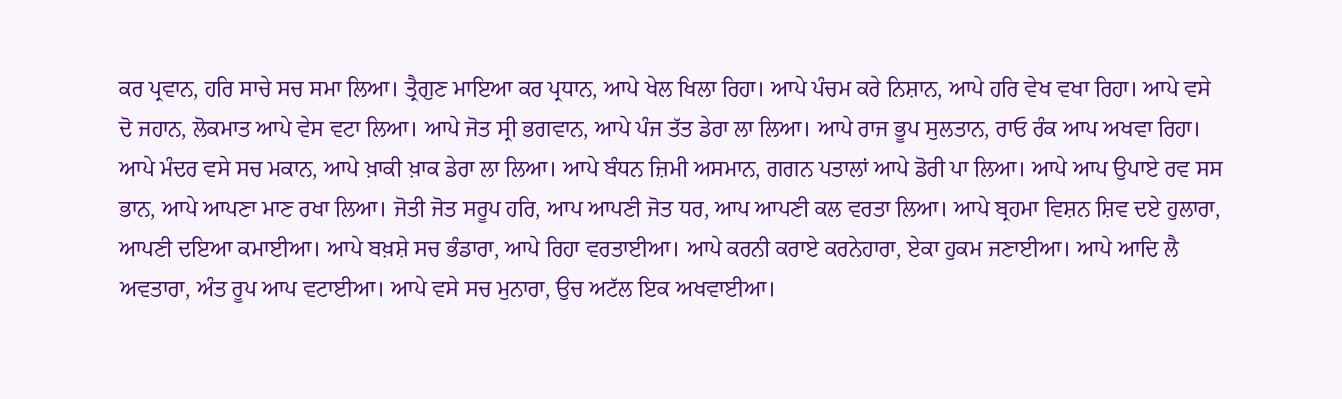ਕਰ ਪ੍ਰਵਾਨ, ਹਰਿ ਸਾਚੇ ਸਚ ਸਮਾ ਲਿਆ। ਤ੍ਰੈਗੁਣ ਮਾਇਆ ਕਰ ਪ੍ਰਧਾਨ, ਆਪੇ ਖੇਲ ਖਿਲਾ ਰਿਹਾ। ਆਪੇ ਪੰਚਮ ਕਰੇ ਨਿਸ਼ਾਨ, ਆਪੇ ਹਰਿ ਵੇਖ ਵਖਾ ਰਿਹਾ। ਆਪੇ ਵਸੇ ਦੋ ਜਹਾਨ, ਲੋਕਮਾਤ ਆਪੇ ਵੇਸ ਵਟਾ ਲਿਆ। ਆਪੇ ਜੋਤ ਸ੍ਰੀ ਭਗਵਾਨ, ਆਪੇ ਪੰਜ ਤੱਤ ਡੇਰਾ ਲਾ ਲਿਆ। ਆਪੇ ਰਾਜ ਭੂਪ ਸੁਲਤਾਨ, ਰਾਓ ਰੰਕ ਆਪ ਅਖਵਾ ਰਿਹਾ। ਆਪੇ ਮੰਦਰ ਵਸੇ ਸਚ ਮਕਾਨ, ਆਪੇ ਖ਼ਾਕੀ ਖ਼ਾਕ ਡੇਰਾ ਲਾ ਲਿਆ। ਆਪੇ ਬੰਧਨ ਜ਼ਿਮੀ ਅਸਮਾਨ, ਗਗਨ ਪਤਾਲਾਂ ਆਪੇ ਡੋਰੀ ਪਾ ਲਿਆ। ਆਪੇ ਆਪ ਉਪਾਏ ਰਵ ਸਸ ਭਾਨ, ਆਪੇ ਆਪਣਾ ਮਾਣ ਰਖਾ ਲਿਆ। ਜੋਤੀ ਜੋਤ ਸਰੂਪ ਹਰਿ, ਆਪ ਆਪਣੀ ਜੋਤ ਧਰ, ਆਪ ਆਪਣੀ ਕਲ ਵਰਤਾ ਲਿਆ। ਆਪੇ ਬ੍ਰਹਮਾ ਵਿਸ਼ਨ ਸ਼ਿਵ ਦਏ ਹੁਲਾਰਾ, ਆਪਣੀ ਦਇਆ ਕਮਾਈਆ। ਆਪੇ ਬਖ਼ਸ਼ੇ ਸਚ ਭੰਡਾਰਾ, ਆਪੇ ਰਿਹਾ ਵਰਤਾਈਆ। ਆਪੇ ਕਰਨੀ ਕਰਾਏ ਕਰਨੇਹਾਰਾ, ਏਕਾ ਹੁਕਮ ਜਣਾਈਆ। ਆਪੇ ਆਦਿ ਲੈ ਅਵਤਾਰਾ, ਅੰਤ ਰੂਪ ਆਪ ਵਟਾਈਆ। ਆਪੇ ਵਸੇ ਸਚ ਮੁਨਾਰਾ, ਉਚ ਅਟੱਲ ਇਕ ਅਖਵਾਈਆ।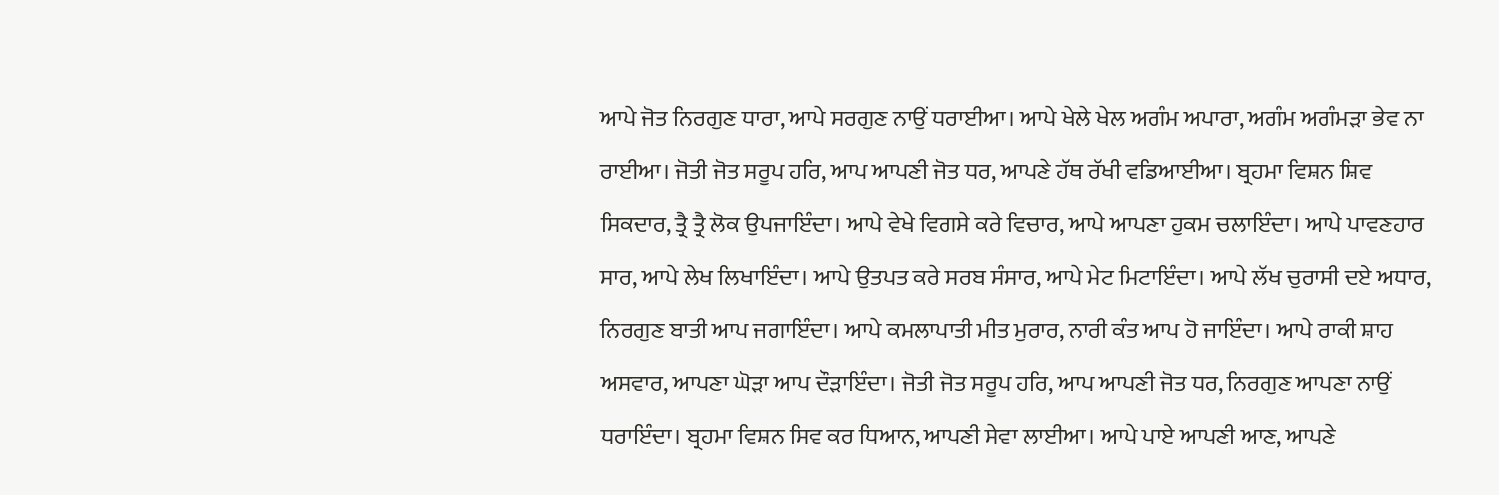ਆਪੇ ਜੋਤ ਨਿਰਗੁਣ ਧਾਰਾ, ਆਪੇ ਸਰਗੁਣ ਨਾਉਂ ਧਰਾਈਆ। ਆਪੇ ਖੇਲੇ ਖੇਲ ਅਗੰਮ ਅਪਾਰਾ, ਅਗੰਮ ਅਗੰਮੜਾ ਭੇਵ ਨਾ ਰਾਈਆ। ਜੋਤੀ ਜੋਤ ਸਰੂਪ ਹਰਿ, ਆਪ ਆਪਣੀ ਜੋਤ ਧਰ, ਆਪਣੇ ਹੱਥ ਰੱਖੀ ਵਡਿਆਈਆ। ਬ੍ਰਹਮਾ ਵਿਸ਼ਨ ਸ਼ਿਵ ਸਿਕਦਾਰ, ਤ੍ਰੈ ਤ੍ਰੈ ਲੋਕ ਉਪਜਾਇੰਦਾ। ਆਪੇ ਵੇਖੇ ਵਿਗਸੇ ਕਰੇ ਵਿਚਾਰ, ਆਪੇ ਆਪਣਾ ਹੁਕਮ ਚਲਾਇੰਦਾ। ਆਪੇ ਪਾਵਣਹਾਰ ਸਾਰ, ਆਪੇ ਲੇਖ ਲਿਖਾਇੰਦਾ। ਆਪੇ ਉਤਪਤ ਕਰੇ ਸਰਬ ਸੰਸਾਰ, ਆਪੇ ਮੇਟ ਮਿਟਾਇੰਦਾ। ਆਪੇ ਲੱਖ ਚੁਰਾਸੀ ਦਏ ਅਧਾਰ, ਨਿਰਗੁਣ ਬਾਤੀ ਆਪ ਜਗਾਇੰਦਾ। ਆਪੇ ਕਮਲਾਪਾਤੀ ਮੀਤ ਮੁਰਾਰ, ਨਾਰੀ ਕੰਤ ਆਪ ਹੋ ਜਾਇੰਦਾ। ਆਪੇ ਰਾਕੀ ਸ਼ਾਹ ਅਸਵਾਰ, ਆਪਣਾ ਘੋੜਾ ਆਪ ਦੌੜਾਇੰਦਾ। ਜੋਤੀ ਜੋਤ ਸਰੂਪ ਹਰਿ, ਆਪ ਆਪਣੀ ਜੋਤ ਧਰ, ਨਿਰਗੁਣ ਆਪਣਾ ਨਾਉਂ ਧਰਾਇੰਦਾ। ਬ੍ਰਹਮਾ ਵਿਸ਼ਨ ਸਿਵ ਕਰ ਧਿਆਨ, ਆਪਣੀ ਸੇਵਾ ਲਾਈਆ। ਆਪੇ ਪਾਏ ਆਪਣੀ ਆਣ, ਆਪਣੇ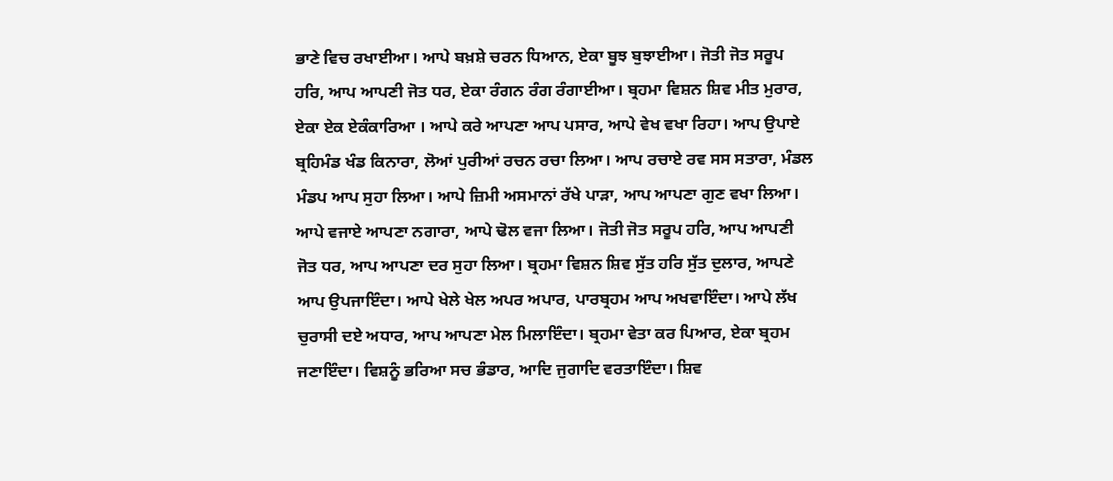ਭਾਣੇ ਵਿਚ ਰਖਾਈਆ। ਆਪੇ ਬਖ਼ਸ਼ੇ ਚਰਨ ਧਿਆਨ, ਏਕਾ ਬੂਝ ਬੁਝਾਈਆ। ਜੋਤੀ ਜੋਤ ਸਰੂਪ ਹਰਿ, ਆਪ ਆਪਣੀ ਜੋਤ ਧਰ, ਏਕਾ ਰੰਗਨ ਰੰਗ ਰੰਗਾਈਆ। ਬ੍ਰਹਮਾ ਵਿਸ਼ਨ ਸ਼ਿਵ ਮੀਤ ਮੁਰਾਰ, ਏਕਾ ਏਕ ਏਕੰਕਾਰਿਆ । ਆਪੇ ਕਰੇ ਆਪਣਾ ਆਪ ਪਸਾਰ, ਆਪੇ ਵੇਖ ਵਖਾ ਰਿਹਾ। ਆਪ ਉਪਾਏ ਬ੍ਰਹਿਮੰਡ ਖੰਡ ਕਿਨਾਰਾ, ਲੋਆਂ ਪੁਰੀਆਂ ਰਚਨ ਰਚਾ ਲਿਆ। ਆਪ ਰਚਾਏ ਰਵ ਸਸ ਸਤਾਰਾ, ਮੰਡਲ ਮੰਡਪ ਆਪ ਸੁਹਾ ਲਿਆ। ਆਪੇ ਜ਼ਿਮੀ ਅਸਮਾਨਾਂ ਰੱਖੇ ਪਾੜਾ, ਆਪ ਆਪਣਾ ਗੁਣ ਵਖਾ ਲਿਆ। ਆਪੇ ਵਜਾਏ ਆਪਣਾ ਨਗਾਰਾ, ਆਪੇ ਢੋਲ ਵਜਾ ਲਿਆ। ਜੋਤੀ ਜੋਤ ਸਰੂਪ ਹਰਿ, ਆਪ ਆਪਣੀ ਜੋਤ ਧਰ, ਆਪ ਆਪਣਾ ਦਰ ਸੁਹਾ ਲਿਆ। ਬ੍ਰਹਮਾ ਵਿਸ਼ਨ ਸ਼ਿਵ ਸੁੱਤ ਹਰਿ ਸੁੱਤ ਦੁਲਾਰ, ਆਪਣੇ ਆਪ ਉਪਜਾਇੰਦਾ। ਆਪੇ ਖੇਲੇ ਖੇਲ ਅਪਰ ਅਪਾਰ, ਪਾਰਬ੍ਰਹਮ ਆਪ ਅਖਵਾਇੰਦਾ। ਆਪੇ ਲੱਖ ਚੁਰਾਸੀ ਦਏ ਅਧਾਰ, ਆਪ ਆਪਣਾ ਮੇਲ ਮਿਲਾਇੰਦਾ। ਬ੍ਰਹਮਾ ਵੇਤਾ ਕਰ ਪਿਆਰ, ਏਕਾ ਬ੍ਰਹਮ ਜਣਾਇੰਦਾ। ਵਿਸ਼ਨੂੰ ਭਰਿਆ ਸਚ ਭੰਡਾਰ, ਆਦਿ ਜੁਗਾਦਿ ਵਰਤਾਇੰਦਾ। ਸ਼ਿਵ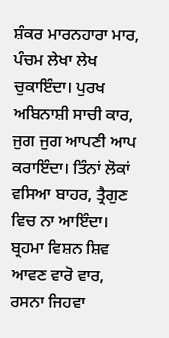ਸ਼ੰਕਰ ਮਾਰਨਹਾਰਾ ਮਾਰ, ਪੰਚਮ ਲੇਖਾ ਲੇਖ ਚੁਕਾਇੰਦਾ। ਪੁਰਖ ਅਬਿਨਾਸ਼ੀ ਸਾਚੀ ਕਾਰ, ਜੁਗ ਜੁਗ ਆਪਣੀ ਆਪ ਕਰਾਇੰਦਾ। ਤਿੰਨਾਂ ਲੋਕਾਂ ਵਸਿਆ ਬਾਹਰ, ਤ੍ਰੈਗੁਣ ਵਿਚ ਨਾ ਆਇੰਦਾ। ਬ੍ਰਹਮਾ ਵਿਸ਼ਨ ਸ਼ਿਵ ਆਵਣ ਵਾਰੋ ਵਾਰ, ਰਸਨਾ ਜਿਹਵਾ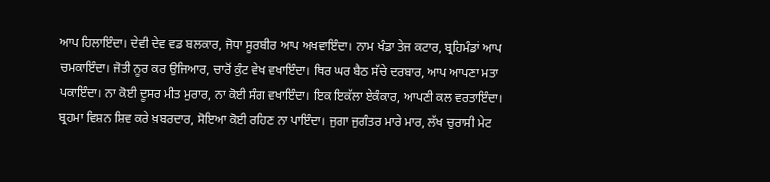ਆਪ ਹਿਲਾਇੰਦਾ। ਦੇਵੀ ਦੇਵ ਵਡ ਬਲਕਾਰ, ਜੋਧਾ ਸੂਰਬੀਰ ਆਪ ਅਖਵਾਇੰਦਾ। ਨਾਮ ਖੰਡਾ ਤੇਜ ਕਟਾਰ, ਬ੍ਰਹਿਮੰਡਾਂ ਆਪ ਚਮਕਾਇੰਦਾ। ਜੋਤੀ ਨੂਰ ਕਰ ਉਜਿਆਰ, ਚਾਰੋਂ ਕੁੰਟ ਵੇਖ ਵਖਾਇੰਦਾ। ਥਿਰ ਘਰ ਬੈਠ ਸੱਚੇ ਦਰਬਾਰ, ਆਪ ਆਪਣਾ ਮਤਾ ਪਕਾਇੰਦਾ। ਨਾ ਕੋਈ ਦੂਸਰ ਮੀਤ ਮੁਰਾਰ, ਨਾ ਕੋਈ ਸੰਗ ਵਖਾਇੰਦਾ। ਇਕ ਇਕੱਲਾ ਏਕੰਕਾਰ, ਆਪਣੀ ਕਲ ਵਰਤਾਇੰਦਾ। ਬ੍ਰਹਮਾ ਵਿਸ਼ਨ ਸ਼ਿਵ ਕਰੇ ਖ਼ਬਰਦਾਰ, ਸੋਇਆ ਕੋਈ ਰਹਿਣ ਨਾ ਪਾਇੰਦਾ। ਜੁਗਾ ਜੁਗੰਤਰ ਮਾਰੇ ਮਾਰ, ਲੱਖ ਚੁਰਾਸੀ ਮੇਟ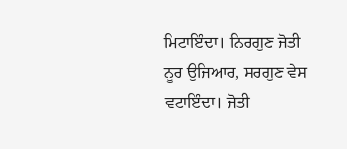ਮਿਟਾਇੰਦਾ। ਨਿਰਗੁਣ ਜੋਤੀ ਨੂਰ ਉਜਿਆਰ, ਸਰਗੁਣ ਵੇਸ ਵਟਾਇੰਦਾ। ਜੋਤੀ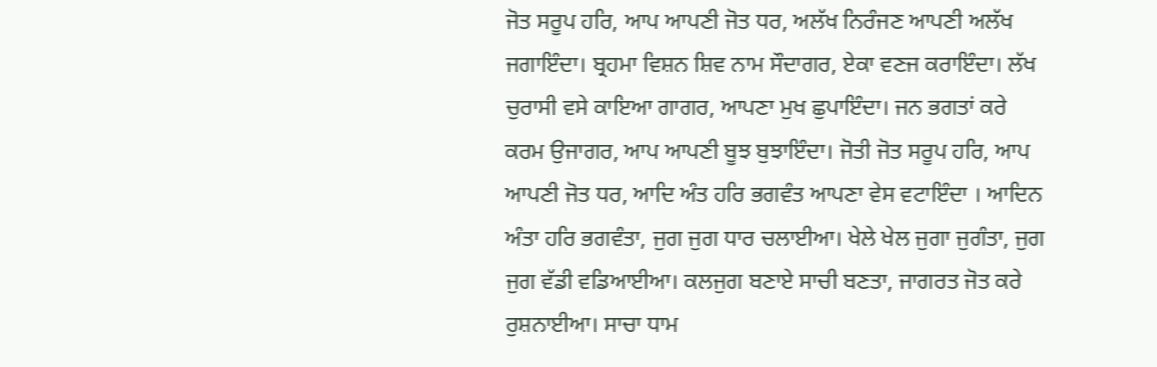ਜੋਤ ਸਰੂਪ ਹਰਿ, ਆਪ ਆਪਣੀ ਜੋਤ ਧਰ, ਅਲੱਖ ਨਿਰੰਜਣ ਆਪਣੀ ਅਲੱਖ ਜਗਾਇੰਦਾ। ਬ੍ਰਹਮਾ ਵਿਸ਼ਨ ਸ਼ਿਵ ਨਾਮ ਸੌਦਾਗਰ, ਏਕਾ ਵਣਜ ਕਰਾਇੰਦਾ। ਲੱਖ ਚੁਰਾਸੀ ਵਸੇ ਕਾਇਆ ਗਾਗਰ, ਆਪਣਾ ਮੁਖ ਛੁਪਾਇੰਦਾ। ਜਨ ਭਗਤਾਂ ਕਰੇ ਕਰਮ ਉਜਾਗਰ, ਆਪ ਆਪਣੀ ਬੂਝ ਬੁਝਾਇੰਦਾ। ਜੋਤੀ ਜੋਤ ਸਰੂਪ ਹਰਿ, ਆਪ ਆਪਣੀ ਜੋਤ ਧਰ, ਆਦਿ ਅੰਤ ਹਰਿ ਭਗਵੰਤ ਆਪਣਾ ਵੇਸ ਵਟਾਇੰਦਾ । ਆਦਿਨ ਅੰਤਾ ਹਰਿ ਭਗਵੰਤਾ, ਜੁਗ ਜੁਗ ਧਾਰ ਚਲਾਈਆ। ਖੇਲੇ ਖੇਲ ਜੁਗਾ ਜੁਗੰਤਾ, ਜੁਗ ਜੁਗ ਵੱਡੀ ਵਡਿਆਈਆ। ਕਲਜੁਗ ਬਣਾਏ ਸਾਚੀ ਬਣਤਾ, ਜਾਗਰਤ ਜੋਤ ਕਰੇ ਰੁਸ਼ਨਾਈਆ। ਸਾਚਾ ਧਾਮ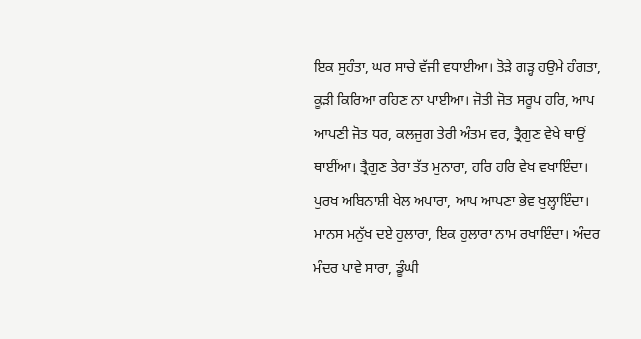ਇਕ ਸੁਹੰਤਾ, ਘਰ ਸਾਚੇ ਵੱਜੀ ਵਧਾਈਆ। ਤੋੜੇ ਗੜ੍ਹ ਹਉਮੇ ਹੰਗਤਾ, ਕੂੜੀ ਕਿਰਿਆ ਰਹਿਣ ਨਾ ਪਾਈਆ। ਜੋਤੀ ਜੋਤ ਸਰੂਪ ਹਰਿ, ਆਪ ਆਪਣੀ ਜੋਤ ਧਰ, ਕਲਜੁਗ ਤੇਰੀ ਅੰਤਮ ਵਰ, ਤ੍ਰੈਗੁਣ ਵੇਖੇ ਥਾਉਂ ਥਾਈਂਆ। ਤ੍ਰੈਗੁਣ ਤੇਰਾ ਤੱਤ ਮੁਨਾਰਾ, ਹਰਿ ਹਰਿ ਵੇਖ ਵਖਾਇੰਦਾ। ਪੁਰਖ ਅਬਿਨਾਸ਼ੀ ਖੇਲ ਅਪਾਰਾ, ਆਪ ਆਪਣਾ ਭੇਵ ਖੁਲ੍ਹਾਇੰਦਾ। ਮਾਨਸ ਮਨੁੱਖ ਦਏ ਹੁਲਾਰਾ, ਇਕ ਹੁਲਾਰਾ ਨਾਮ ਰਖਾਇੰਦਾ। ਅੰਦਰ ਮੰਦਰ ਪਾਵੇ ਸਾਰਾ, ਡੂੰਘੀ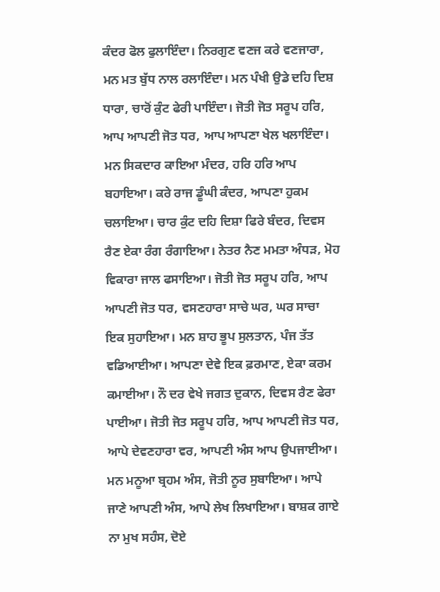ਕੰਦਰ ਫੋਲ ਫੁਲਾਇੰਦਾ। ਨਿਰਗੁਣ ਵਣਜ ਕਰੇ ਵਣਜਾਰਾ, ਮਨ ਮਤ ਬੁੱਧ ਨਾਲ ਰਲਾਇੰਦਾ। ਮਨ ਪੰਖੀ ਉਡੇ ਦਹਿ ਦਿਸ਼ ਧਾਰਾ, ਚਾਰੋਂ ਕੁੰਟ ਫੇਰੀ ਪਾਇੰਦਾ। ਜੋਤੀ ਜੋਤ ਸਰੂਪ ਹਰਿ, ਆਪ ਆਪਣੀ ਜੋਤ ਧਰ, ਆਪ ਆਪਣਾ ਖੇਲ ਖਲਾਇੰਦਾ। ਮਨ ਸਿਕਦਾਰ ਕਾਇਆ ਮੰਦਰ, ਹਰਿ ਹਰਿ ਆਪ ਬਹਾਇਆ। ਕਰੇ ਰਾਜ ਡੂੰਘੀ ਕੰਦਰ, ਆਪਣਾ ਹੁਕਮ ਚਲਾਇਆ। ਚਾਰ ਕੁੰਟ ਦਹਿ ਦਿਸ਼ਾ ਫਿਰੇ ਬੰਦਰ, ਦਿਵਸ ਰੈਣ ਏਕਾ ਰੰਗ ਰੰਗਾਇਆ। ਨੇਤਰ ਨੈਣ ਮਮਤਾ ਅੰਧੜ, ਮੋਹ ਵਿਕਾਰਾ ਜਾਲ ਫਸਾਇਆ। ਜੋਤੀ ਜੋਤ ਸਰੂਪ ਹਰਿ, ਆਪ ਆਪਣੀ ਜੋਤ ਧਰ, ਵਸਣਹਾਰਾ ਸਾਚੇ ਘਰ, ਘਰ ਸਾਚਾ ਇਕ ਸੁਹਾਇਆ। ਮਨ ਸ਼ਾਹ ਭੂਪ ਸੁਲਤਾਨ, ਪੰਜ ਤੱਤ ਵਡਿਆਈਆ। ਆਪਣਾ ਦੇਵੇ ਇਕ ਫ਼ਰਮਾਣ, ਏਕਾ ਕਰਮ ਕਮਾਈਆ। ਨੌ ਦਰ ਵੇਖੇ ਜਗਤ ਦੁਕਾਨ, ਦਿਵਸ ਰੈਣ ਫੇਰਾ ਪਾਈਆ। ਜੋਤੀ ਜੋਤ ਸਰੂਪ ਹਰਿ, ਆਪ ਆਪਣੀ ਜੋਤ ਧਰ, ਆਪੇ ਦੇਵਣਹਾਰਾ ਵਰ, ਆਪਣੀ ਅੰਸ ਆਪ ਉਪਜਾਈਆ। ਮਨ ਮਨੂਆ ਬ੍ਰਹਮ ਅੰਸ, ਜੋਤੀ ਨੂਰ ਸੁਬਾਇਆ। ਆਪੇ ਜਾਣੇ ਆਪਣੀ ਅੰਸ, ਆਪੇ ਲੇਖ ਲਿਖਾਇਆ। ਬਾਸ਼ਕ ਗਾਏ ਨਾ ਮੁਖ ਸਹੰਸ, ਦੋਏ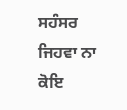ਸਹੰਸਰ ਜਿਹਵਾ ਨਾ ਕੋਇ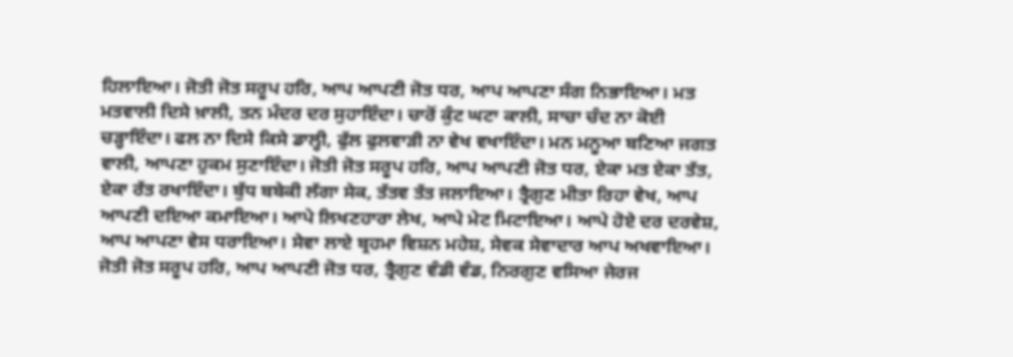ਹਿਲਾਇਆ। ਜੋਤੀ ਜੋਤ ਸਰੂਪ ਹਰਿ, ਆਪ ਆਪਣੀ ਜੋਤ ਧਰ, ਆਪ ਆਪਣਾ ਸੰਗ ਨਿਭਾਇਆ। ਮਤ ਮਤਵਾਲੀ ਦਿਸੇ ਖ਼ਾਲੀ, ਤਨ ਮੰਦਰ ਦਰ ਸੁਹਾਇੰਦਾ। ਚਾਰੋਂ ਕੁੰਟ ਘਟਾ ਕਾਲੀ, ਸਾਚਾ ਚੰਦ ਨਾ ਕੋਈ ਚੜ੍ਹਾਇੰਦਾ। ਫਲ ਨਾ ਦਿਸੇ ਕਿਸੇ ਡਾਲ੍ਹੀ, ਫੁੱਲ ਫੁਲਵਾੜੀ ਨਾ ਵੇਖ ਵਖਾਇੰਦਾ। ਮਨ ਮਨੂਆ ਬਣਿਆ ਜਗਤ ਵਾਲੀ, ਆਪਣਾ ਹੁਕਮ ਸੁਣਾਇੰਦਾ। ਜੋਤੀ ਜੋਤ ਸਰੂਪ ਹਰਿ, ਆਪ ਆਪਣੀ ਜੋਤ ਧਰ, ਏਕਾ ਮਤ ਏਕਾ ਤੱਤ, ਏਕਾ ਰੱਤ ਰਖਾਇੰਦਾ। ਬੁੱਧ ਬਬੇਕੀ ਲੱਗਾ ਸੇਕ, ਤੱਤਵ ਤੱਤ ਜਲਾਇਆ। ਤ੍ਰੈਗੁਣ ਮੀਤਾ ਰਿਹਾ ਵੇਖ, ਆਪ ਆਪਣੀ ਦਇਆ ਕਮਾਇਆ। ਆਪੇ ਲਿਖਣਹਾਰਾ ਲੇਖ, ਆਪੇ ਮੇਟ ਮਿਟਾਇਆ। ਆਪੇ ਹੋਏ ਦਰ ਦਰਵੇਸ਼, ਆਪ ਆਪਣਾ ਵੇਸ ਧਰਾਇਆ। ਸੇਵਾ ਲਾਏ ਬ੍ਰਹਮਾ ਵਿਸ਼ਨ ਮਹੇਸ਼, ਸੇਵਕ ਸੇਵਾਦਾਰ ਆਪ ਅਖਵਾਇਆ। ਜੋਤੀ ਜੋਤ ਸਰੂਪ ਹਰਿ, ਆਪ ਆਪਣੀ ਜੋਤ ਧਰ, ਤ੍ਰੈਗੁਣ ਵੰਡੀ ਵੰਡ, ਨਿਰਗੁਣ ਵਸਿਆ ਜੇਰਜ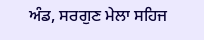ਅੰਡ, ਸਰਗੁਣ ਮੇਲਾ ਸਹਿਜ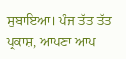ਸੁਬਾਇਆ। ਪੰਜ ਤੱਤ ਤੱਤ ਪ੍ਰਕਾਸ਼, ਆਪਣਾ ਆਪ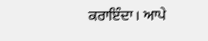ਕਰਾਇੰਦਾ। ਆਪੇ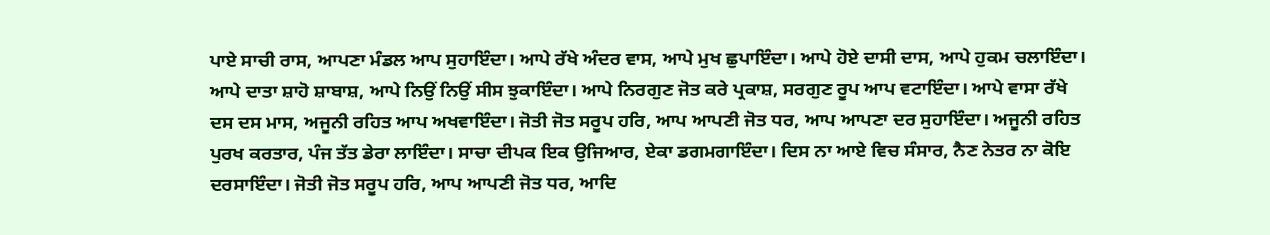ਪਾਏ ਸਾਚੀ ਰਾਸ, ਆਪਣਾ ਮੰਡਲ ਆਪ ਸੁਹਾਇੰਦਾ। ਆਪੇ ਰੱਖੇ ਅੰਦਰ ਵਾਸ, ਆਪੇ ਮੁਖ ਛੁਪਾਇੰਦਾ। ਆਪੇ ਹੋਏ ਦਾਸੀ ਦਾਸ, ਆਪੇ ਹੁਕਮ ਚਲਾਇੰਦਾ। ਆਪੇ ਦਾਤਾ ਸ਼ਾਹੋ ਸ਼ਾਬਾਸ਼, ਆਪੇ ਨਿਉਂ ਨਿਉਂ ਸੀਸ ਝੁਕਾਇੰਦਾ। ਆਪੇ ਨਿਰਗੁਣ ਜੋਤ ਕਰੇ ਪ੍ਰਕਾਸ਼, ਸਰਗੁਣ ਰੂਪ ਆਪ ਵਟਾਇੰਦਾ। ਆਪੇ ਵਾਸਾ ਰੱਖੇ ਦਸ ਦਸ ਮਾਸ, ਅਜੂਨੀ ਰਹਿਤ ਆਪ ਅਖਵਾਇੰਦਾ। ਜੋਤੀ ਜੋਤ ਸਰੂਪ ਹਰਿ, ਆਪ ਆਪਣੀ ਜੋਤ ਧਰ, ਆਪ ਆਪਣਾ ਦਰ ਸੁਹਾਇੰਦਾ। ਅਜੂਨੀ ਰਹਿਤ ਪੁਰਖ ਕਰਤਾਰ, ਪੰਜ ਤੱਤ ਡੇਰਾ ਲਾਇੰਦਾ। ਸਾਚਾ ਦੀਪਕ ਇਕ ਉਜਿਆਰ, ਏਕਾ ਡਗਮਗਾਇੰਦਾ। ਦਿਸ ਨਾ ਆਏ ਵਿਚ ਸੰਸਾਰ, ਨੈਣ ਨੇਤਰ ਨਾ ਕੋਇ ਦਰਸਾਇੰਦਾ। ਜੋਤੀ ਜੋਤ ਸਰੂਪ ਹਰਿ, ਆਪ ਆਪਣੀ ਜੋਤ ਧਰ, ਆਦਿ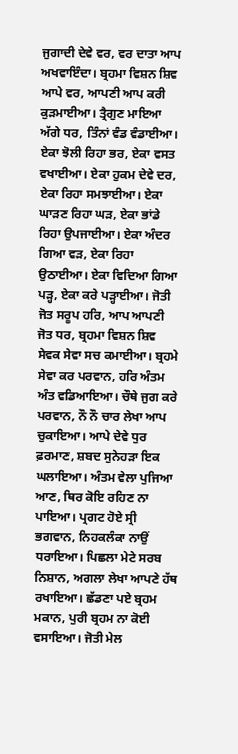ਜੁਗਾਦੀ ਦੇਵੇ ਵਰ, ਵਰ ਦਾਤਾ ਆਪ ਅਖਵਾਇੰਦਾ। ਬ੍ਰਹਮਾ ਵਿਸ਼ਨ ਸ਼ਿਵ ਆਪੇ ਵਰ, ਆਪਣੀ ਆਪ ਕਰੀ ਕੁੜਮਾਈਆ। ਤ੍ਰੈਗੁਣ ਮਾਇਆ ਅੱਗੇ ਧਰ, ਤਿੰਨਾਂ ਵੰਡ ਵੰਡਾਈਆ। ਏਕਾ ਝੋਲੀ ਰਿਹਾ ਭਰ, ਏਕਾ ਵਸਤ ਵਖਾਈਆ। ਏਕਾ ਹੁਕਮ ਦੇਵੇ ਦਰ, ਏਕਾ ਰਿਹਾ ਸਮਝਾਈਆ। ਏਕਾ ਘਾੜਣ ਰਿਹਾ ਘੜ, ਏਕਾ ਭਾਂਡੇ ਰਿਹਾ ਉਪਜਾਈਆ। ਏਕਾ ਅੰਦਰ ਗਿਆ ਵੜ, ਏਕਾ ਰਿਹਾ ਉਠਾਈਆ। ਏਕਾ ਵਿਦਿਆ ਗਿਆ ਪੜ੍ਹ, ਏਕਾ ਕਰੇ ਪੜ੍ਹਾਈਆ। ਜੋਤੀ ਜੋਤ ਸਰੂਪ ਹਰਿ, ਆਪ ਆਪਣੀ ਜੋਤ ਧਰ, ਬ੍ਰਹਮਾ ਵਿਸ਼ਨ ਸ਼ਿਵ ਸੇਵਕ ਸੇਵਾ ਸਚ ਕਮਾਈਆ। ਬ੍ਰਹਮੇ ਸੇਵਾ ਕਰ ਪਰਵਾਨ, ਹਰਿ ਅੰਤਮ ਅੰਤ ਵਡਿਆਇਆ। ਚੌਥੇ ਜੁਗ ਕਰੇ ਪਰਵਾਨ, ਨੌ ਨੌ ਚਾਰ ਲੇਖਾ ਆਪ ਚੁਕਾਇਆ। ਆਪੇ ਦੇਵੇ ਧੁਰ ਫ਼ਰਮਾਣ, ਸ਼ਬਦ ਸੁਨੇਹੜਾ ਇਕ ਘਲਾਇਆ। ਅੰਤਮ ਵੇਲਾ ਪੁਜਿਆ ਆਣ, ਥਿਰ ਕੋਇ ਰਹਿਣ ਨਾ ਪਾਇਆ। ਪ੍ਰਗਟ ਹੋਏ ਸ੍ਰੀ ਭਗਵਾਨ, ਨਿਹਕਲੰਕਾ ਨਾਉਂ ਧਰਾਇਆ। ਪਿਛਲਾ ਮੇਟੇ ਸਰਬ ਨਿਸ਼ਾਨ, ਅਗਲਾ ਲੇਖਾ ਆਪਣੇ ਹੱਥ ਰਖਾਇਆ। ਛੱਡਣਾ ਪਏ ਬ੍ਰਹਮ ਮਕਾਨ, ਪੁਰੀ ਬ੍ਰਹਮ ਨਾ ਕੋਈ ਵਸਾਇਆ। ਜੋਤੀ ਮੇਲ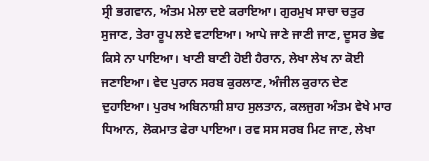ਸ੍ਰੀ ਭਗਵਾਨ, ਅੰਤਮ ਮੇਲਾ ਦਏ ਕਰਾਇਆ। ਗੁਰਮੁਖ ਸਾਚਾ ਚਤੁਰ ਸੁਜਾਣ, ਤੇਰਾ ਰੂਪ ਲਏ ਵਟਾਇਆ। ਆਪੇ ਜਾਣੇ ਜਾਣੀ ਜਾਣ, ਦੂਸਰ ਭੇਵ ਕਿਸੇ ਨਾ ਪਾਇਆ। ਖਾਣੀ ਬਾਣੀ ਹੋਈ ਹੈਰਾਨ, ਲੇਖਾ ਲੇਖ ਨਾ ਕੋਈ ਜਣਾਇਆ। ਵੇਦ ਪੁਰਾਨ ਸਰਬ ਕੁਰਲਾਣ, ਅੰਜੀਲ ਕੁਰਾਨ ਦੇਣ ਦੁਹਾਇਆ। ਪੁਰਖ ਅਬਿਨਾਸ਼ੀ ਸ਼ਾਹ ਸੁਲਤਾਨ, ਕਲਜੁਗ ਅੰਤਮ ਵੇਖੇ ਮਾਰ ਧਿਆਨ, ਲੋਕਮਾਤ ਫੇਰਾ ਪਾਇਆ। ਰਵ ਸਸ ਸਰਬ ਮਿਟ ਜਾਣ, ਲੇਖਾ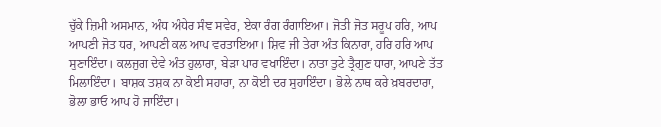ਚੁੱਕੇ ਜ਼ਿਮੀ ਅਸਮਾਨ, ਅੰਧ ਅੰਧੇਰ ਸੰਞ ਸਵੇਰ, ਏਕਾ ਰੰਗ ਰੰਗਾਇਆ। ਜੋਤੀ ਜੋਤ ਸਰੂਪ ਹਰਿ, ਆਪ ਆਪਣੀ ਜੋਤ ਧਰ, ਆਪਣੀ ਕਲ ਆਪ ਵਰਤਾਇਆ। ਸ਼ਿਵ ਜੀ ਤੇਰਾ ਅੰਤ ਕਿਨਾਰਾ, ਹਰਿ ਹਰਿ ਆਪ ਸੁਣਾਇੰਦਾ। ਕਲਜੁਗ ਦੇਵੇ ਅੰਤ ਹੁਲਾਰਾ, ਬੇੜਾ ਪਾਰ ਵਖਾਇੰਦਾ। ਨਾਤਾ ਤੁਟੇ ਤ੍ਰੈਗੁਣ ਧਾਰਾ, ਆਪਣੇ ਤੱਤ ਮਿਲਾਇੰਦਾ। ਬਾਸ਼ਕ ਤਸ਼ਕ ਨਾ ਕੋਈ ਸਹਾਰਾ, ਨਾ ਕੋਈ ਦਰ ਸੁਹਾਇੰਦਾ। ਭੋਲੇ ਨਾਥ ਕਰੇ ਖ਼ਬਰਦਾਰਾ, ਭੋਲਾ ਭਾਓ ਆਪ ਹੋ ਜਾਇੰਦਾ।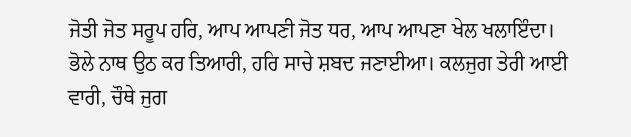ਜੋਤੀ ਜੋਤ ਸਰੂਪ ਹਰਿ, ਆਪ ਆਪਣੀ ਜੋਤ ਧਰ, ਆਪ ਆਪਣਾ ਖੇਲ ਖਲਾਇੰਦਾ। ਭੋਲੇ ਨਾਥ ਉਠ ਕਰ ਤਿਆਰੀ, ਹਰਿ ਸਾਚੇ ਸ਼ਬਦ ਜਣਾਈਆ। ਕਲਜੁਗ ਤੇਰੀ ਆਈ ਵਾਰੀ, ਚੌਥੇ ਜੁਗ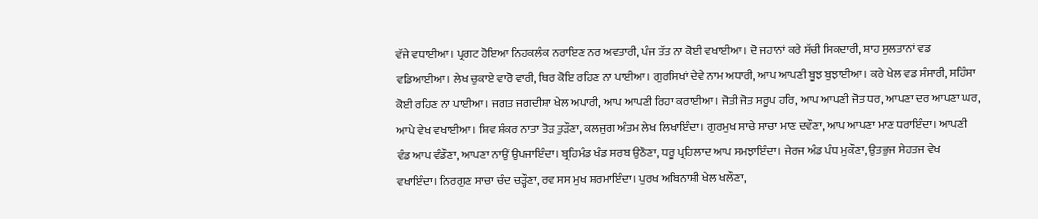ਵੱਜੇ ਵਧਾਈਆ। ਪ੍ਰਗਟ ਹੋਇਆ ਨਿਹਕਲੰਕ ਨਰਾਇਣ ਨਰ ਅਵਤਾਰੀ, ਪੰਜ ਤੱਤ ਨਾ ਕੋਈ ਵਖਾਈਆ। ਦੋ ਜਹਾਨਾਂ ਕਰੇ ਸੱਚੀ ਸਿਕਦਾਰੀ, ਸ਼ਾਹ ਸੁਲਤਾਨਾਂ ਵਡ ਵਡਿਆਈਆ। ਲੇਖ ਚੁਕਾਏ ਵਾਰੋ ਵਾਰੀ, ਥਿਰ ਕੋਇ ਰਹਿਣ ਨਾ ਪਾਈਆ। ਗੁਰਸਿਖਾਂ ਦੇਵੇ ਨਾਮ ਅਧਾਰੀ, ਆਪ ਆਪਣੀ ਬੂਝ ਬੁਝਾਈਆ। ਕਰੇ ਖੇਲ ਵਡ ਸੰਸਾਰੀ, ਸਹਿੰਸਾ ਕੋਈ ਰਹਿਣ ਨਾ ਪਾਈਆ। ਜਗਤ ਜਗਦੀਸ਼ਾ ਖੇਲ ਅਪਾਰੀ, ਆਪ ਆਪਣੀ ਰਿਹਾ ਕਰਾਈਆ। ਜੋਤੀ ਜੋਤ ਸਰੂਪ ਹਰਿ, ਆਪ ਆਪਣੀ ਜੋਤ ਧਰ, ਆਪਣਾ ਦਰ ਆਪਣਾ ਘਰ, ਆਪੇ ਵੇਖ ਵਖਾਈਆ। ਸ਼ਿਵ ਸ਼ੰਕਰ ਨਾਤਾ ਤੋੜ ਤੁੜੌਣਾ, ਕਲਜੁਗ ਅੰਤਮ ਲੇਖ ਲਿਖਾਇੰਦਾ। ਗੁਰਮੁਖ ਸਾਚੇ ਸਾਚਾ ਮਾਣ ਦਵੌਣਾ, ਆਪ ਆਪਣਾ ਮਾਣ ਧਰਾਇੰਦਾ। ਆਪਣੀ ਵੰਡ ਆਪ ਵੰਡੌਣਾ, ਆਪਣਾ ਨਾਉਂ ਉਪਜਾਇੰਦਾ। ਬ੍ਰਹਿਮੰਡ ਖੰਡ ਸਰਬ ਉਠੌਣਾ, ਧਰੂ ਪ੍ਰਹਿਲਾਦ ਆਪ ਸਮਝਾਇੰਦਾ। ਜੇਰਜ ਅੰਡ ਪੰਧ ਮੁਕੌਣਾ, ਉਤਭੁਜ ਸੇਹਤਜ ਵੇਖ ਵਖਾਇੰਦਾ। ਨਿਰਗੁਣ ਸਾਚਾ ਚੰਦ ਚੜ੍ਹੌਣਾ, ਰਵ ਸਸ ਮੁਖ ਸ਼ਰਮਾਇੰਦਾ। ਪੁਰਖ ਅਬਿਨਾਸ਼ੀ ਖੇਲ ਖਲੌਣਾ,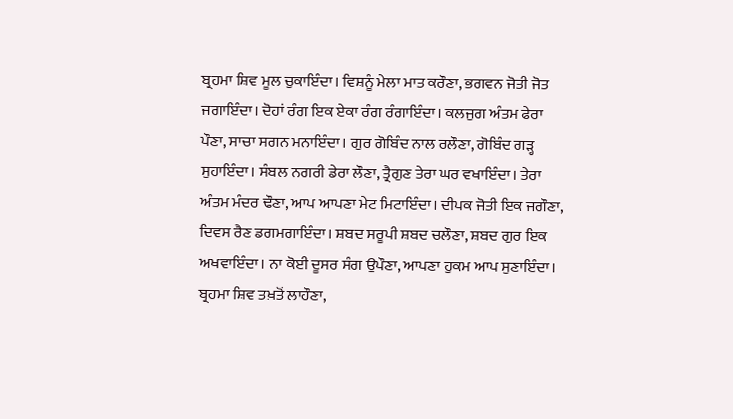ਬ੍ਰਹਮਾ ਸ਼ਿਵ ਮੂਲ ਚੁਕਾਇੰਦਾ। ਵਿਸ਼ਨੂੰ ਮੇਲਾ ਮਾਤ ਕਰੌਣਾ, ਭਗਵਨ ਜੋਤੀ ਜੋਤ ਜਗਾਇੰਦਾ। ਦੋਹਾਂ ਰੰਗ ਇਕ ਏਕਾ ਰੰਗ ਰੰਗਾਇੰਦਾ। ਕਲਜੁਗ ਅੰਤਮ ਫੇਰਾ ਪੌਣਾ, ਸਾਚਾ ਸਗਨ ਮਨਾਇੰਦਾ। ਗੁਰ ਗੋਬਿੰਦ ਨਾਲ ਰਲੌਣਾ, ਗੋਬਿੰਦ ਗੜ੍ਹ ਸੁਹਾਇੰਦਾ। ਸੰਬਲ ਨਗਰੀ ਡੇਰਾ ਲੌਣਾ, ਤ੍ਰੈਗੁਣ ਤੇਰਾ ਘਰ ਵਖਾਇੰਦਾ। ਤੇਰਾ ਅੰਤਮ ਮੰਦਰ ਢੌਣਾ, ਆਪ ਆਪਣਾ ਮੇਟ ਮਿਟਾਇੰਦਾ। ਦੀਪਕ ਜੋਤੀ ਇਕ ਜਗੌਣਾ, ਦਿਵਸ ਰੈਣ ਡਗਮਗਾਇੰਦਾ। ਸ਼ਬਦ ਸਰੂਪੀ ਸ਼ਬਦ ਚਲੌਣਾ, ਸ਼ਬਦ ਗੁਰ ਇਕ ਅਖਵਾਇੰਦਾ। ਨਾ ਕੋਈ ਦੂਸਰ ਸੰਗ ਉਪੌਣਾ, ਆਪਣਾ ਹੁਕਮ ਆਪ ਸੁਣਾਇੰਦਾ। ਬ੍ਰਹਮਾ ਸ਼ਿਵ ਤਖ਼ਤੋਂ ਲਾਹੌਣਾ,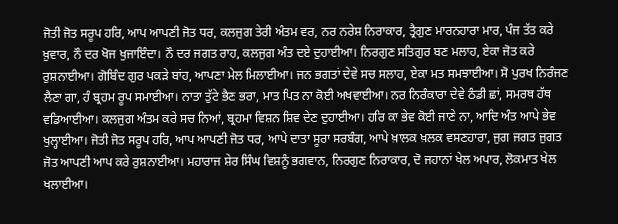ਜੋਤੀ ਜੋਤ ਸਰੂਪ ਹਰਿ, ਆਪ ਆਪਣੀ ਜੋਤ ਧਰ, ਕਲਜੁਗ ਤੇਰੀ ਅੰਤਮ ਵਰ, ਨਰ ਨਰੇਸ਼ ਨਿਰਾਕਾਰ, ਤ੍ਰੈਗੁਣ ਮਾਰਨਹਾਰਾ ਮਾਰ, ਪੰਜ ਤੱਤ ਕਰੇ ਖ਼ੁਵਾਰ, ਨੌ ਦਰ ਖੋਜ ਖੁਜਾਇੰਦਾ। ਨੌ ਦਰ ਜਗਤ ਰਾਹ, ਕਲਜੁਗ ਅੰਤ ਦਏ ਦੁਹਾਈਆ। ਨਿਰਗੁਣ ਸਤਿਗੁਰ ਬਣ ਮਲਾਹ, ਏਕਾ ਜੋਤ ਕਰੇ ਰੁਸ਼ਨਾਈਆ। ਗੋਬਿੰਦ ਗੁਰ ਪਕੜੇ ਬਾਂਹ, ਆਪਣਾ ਮੇਲ ਮਿਲਾਈਆ। ਜਨ ਭਗਤਾਂ ਦੇਵੇ ਸਚ ਸਲਾਹ, ਏਕਾ ਮਤ ਸਮਝਾਈਆ। ਸੋ ਪੁਰਖ ਨਿਰੰਜਣ ਲੈਣਾ ਗਾ, ਹੰ ਬ੍ਰਹਮ ਰੂਪ ਸਮਾਈਆ। ਨਾਤਾ ਤੁੱਟੇ ਭੈਣ ਭਰਾ, ਮਾਤ ਪਿਤ ਨਾ ਕੋਈ ਅਖਵਾਈਆ। ਨਰ ਨਿਰੰਕਾਰਾ ਦੇਵੇ ਠੰਡੀ ਛਾਂ, ਸਮਰਥ ਹੱਥ ਵਡਿਆਈਆ। ਕਲਜੁਗ ਅੰਤਮ ਕਰੇ ਸਚ ਨਿਆਂ, ਬ੍ਰਹਮਾ ਵਿਸ਼ਨ ਸ਼ਿਵ ਦੇਣ ਦੁਹਾਈਆ। ਹਰਿ ਕਾ ਭੇਵ ਕੋਈ ਜਾਣੇ ਨਾ, ਆਦਿ ਅੰਤ ਆਪੇ ਭੇਵ ਖੁਲ੍ਹਾਈਆ। ਜੋਤੀ ਜੋਤ ਸਰੂਪ ਹਰਿ, ਆਪ ਆਪਣੀ ਜੋਤ ਧਰ, ਆਪੇ ਦਾਤਾ ਸੂਰਾ ਸਰਬੰਗ, ਆਪੇ ਖ਼ਾਲਕ ਖ਼ਲਕ ਵਸਣਹਾਰਾ, ਜੁਗ ਜਗਤ ਜੁਗਤ ਜੋਤ ਆਪਣੀ ਆਪ ਕਰੇ ਰੁਸ਼ਨਾਈਆ। ਮਹਾਰਾਜ ਸ਼ੇਰ ਸਿੰਘ ਵਿਸ਼ਨੂੰ ਭਗਵਾਨ, ਨਿਰਗੁਣ ਨਿਰਾਕਾਰ, ਦੋ ਜਹਾਨਾਂ ਖੇਲ ਅਪਾਰ, ਲੋਕਮਾਤ ਖੇਲ ਖਲਾਈਆ।